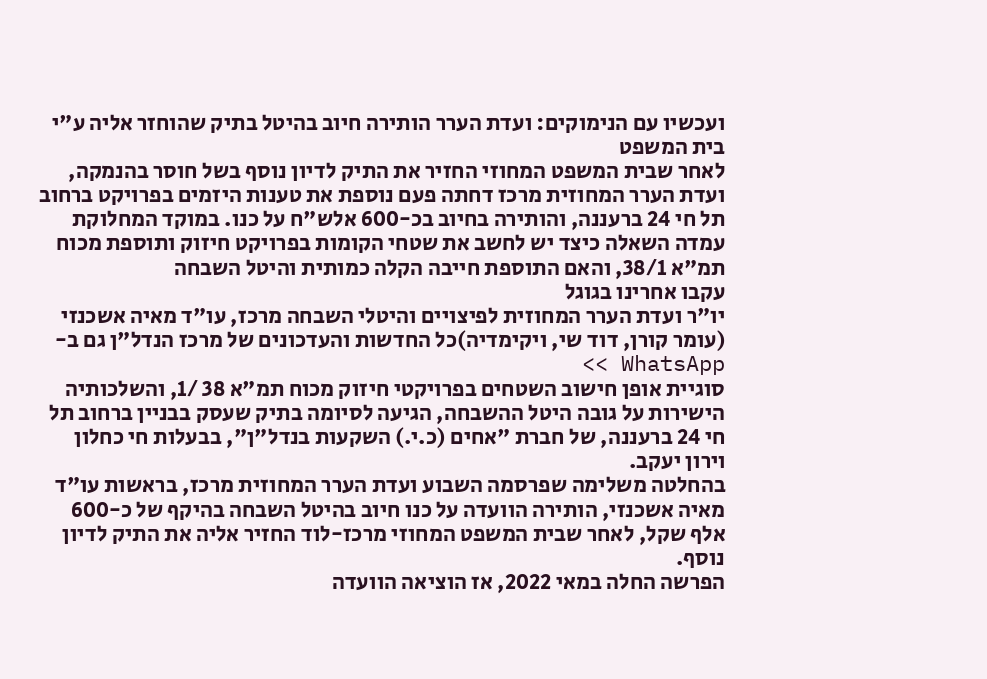ועכשיו עם הנימוקים: ועדת הערר הותירה חיוב בהיטל בתיק שהוחזר אליה ע"י בית המשפט
לאחר שבית המשפט המחוזי החזיר את התיק לדיון נוסף בשל חוסר בהנמקה, ועדת הערר המחוזית מרכז דחתה פעם נוספת את טענות היזמים בפרויקט ברחוב תל חי 24 ברעננה, והותירה בחיוב בכ-600 אלש"ח על כנו. במוקד המחלוקת עמדה השאלה כיצד יש לחשב את שטחי הקומות בפרויקט חיזוק ותוספת מכוח תמ"א 38/1, והאם התוספת חייבה הקלה כמותית והיטל השבחה
עקבו אחרינו בגוגל
יו"ר ועדת הערר המחוזית לפיצויים והיטלי השבחה מרכז, עו"ד מאיה אשכנזי (עומר קורן, דוד שי, ויקימדיה)כל החדשות והעדכונים של מרכז הנדל"ן גם ב-WhatsApp >>
סוגיית אופן חישוב השטחים בפרויקטי חיזוק מכוח תמ"א 38 /1, והשלכותיה הישירות על גובה היטל ההשבחה, הגיעה לסיומה בתיק שעסק בבניין ברחוב תל חי 24 ברעננה, של חברת "אחים (כ.י.) השקעות בנדל"ן", בבעלות חי כחלון וירון יעקב.
בהחלטה משלימה שפרסמה השבוע ועדת הערר המחוזית מרכז, בראשות עו"ד מאיה אשכנזי, הותירה הוועדה על כנו חיוב בהיטל השבחה בהיקף של כ-600 אלף שקל, לאחר שבית המשפט המחוזי מרכז-לוד החזיר אליה את התיק לדיון נוסף.
הפרשה החלה במאי 2022, אז הוציאה הוועדה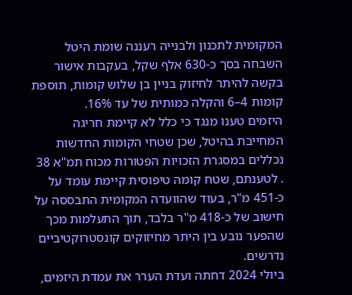המקומית לתכנון ולבנייה רעננה שומת היטל השבחה בסך כ-630 אלף שקל, בעקבות אישור בקשה להיתר לחיזוק בניין בן שלוש קומות, תוספת קומות 4–6 והקלה כמותית של עד 16%.
היזמים טענו מנגד כי כלל לא קיימת חריגה המחייבת בהיטל, שכן שטחי הקומות החדשות נכללים במסגרת הזכויות הפטורות מכוח תמ"א 38 . לטענתם, שטח קומה טיפוסית קיימת עומד על כ-451 מ"ר, בעוד שהוועדה המקומית התבססה על חישוב של כ-418 מ"ר בלבד, תוך התעלמות מכך שהפער נובע בין היתר מחיזוקים קונסטרוקטיביים נדרשים.
ביולי 2024 דחתה ועדת הערר את עמדת היזמים,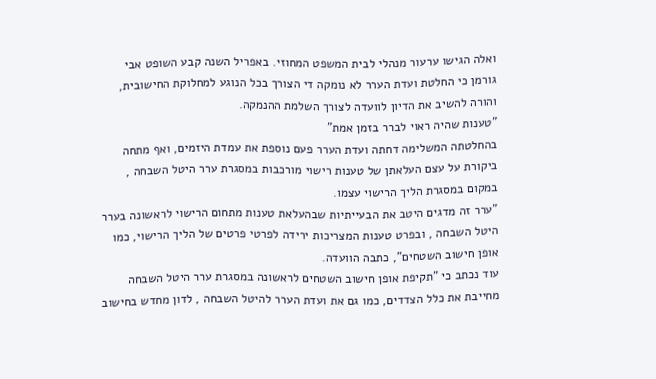ואלה הגישו ערעור מנהלי לבית המשפט המחוזי. באפריל השנה קבע השופט אבי גורמן כי החלטת ועדת הערר לא נומקה די הצורך בכל הנוגע למחלוקת החישובית, והורה להשיב את הדיון לוועדה לצורך השלמת ההנמקה.
"טענות שהיה ראוי לברר בזמן אמת"
בהחלטתה המשלימה דחתה ועדת הערר פעם נוספת את עמדת היזמים, ואף מתחה ביקורת על עצם העלאתן של טענות רישוי מורכבות במסגרת ערר היטל השבחה , במקום במסגרת הליך הרישוי עצמו.
"ערר זה מדגים היטב את הבעייתיות שבהעלאת טענות מתחום הרישוי לראשונה בערר היטל השבחה , ובפרט טענות המצריכות ירידה לפרטי פרטים של הליך הרישוי, כמו אופן חישוב השטחים", כתבה הוועדה.
עוד נכתב כי "תקיפת אופן חישוב השטחים לראשונה במסגרת ערר היטל השבחה מחייבת את כלל הצדדים, כמו גם את ועדת הערר להיטל השבחה , לדון מחדש בחישוב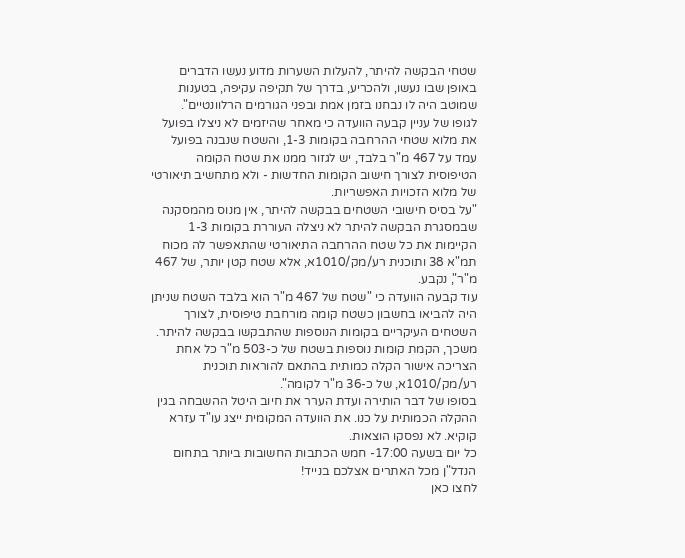שטחי הבקשה להיתר, להעלות השערות מדוע נעשו הדברים באופן שבו נעשו, ולהכריע, בדרך של תקיפה עקיפה, בטענות שמוטב היה לו נבחנו בזמן אמת ובפני הגורמים הרלוונטיים".
לגופו של עניין קבעה הוועדה כי מאחר שהיזמים לא ניצלו בפועל את מלוא שטחי ההרחבה בקומות 1-3, והשטח שנבנה בפועל עמד על 467 מ"ר בלבד, יש לגזור ממנו את שטח הקומה הטיפוסית לצורך חישוב הקומות החדשות - ולא מתחשיב תיאורטי של מלוא הזכויות האפשריות.
"על בסיס חישובי השטחים בבקשה להיתר, אין מנוס מהמסקנה שבמסגרת הבקשה להיתר לא ניצלה העוררת בקומות 1-3 הקיימות את כל שטח ההרחבה התיאורטי שהתאפשר לה מכוח תמ"א 38 ותוכנית רע/מק/1010א, אלא שטח קטן יותר, של 467 מ"ר", נקבע.
עוד קבעה הוועדה כי "שטח של 467 מ"ר הוא בלבד השטח שניתן היה להביאו בחשבון כשטח קומה מורחבת טיפוסית, לצורך השטחים העיקריים בקומות הנוספות שהתבקשו בבקשה להיתר. משכך, הקמת קומות נוספות בשטח של כ-503 מ"ר כל אחת הצריכה אישור הקלה כמותית בהתאם להוראות תוכנית רע/מק/1010א, של כ-36 מ"ר לקומה".
בסופו של דבר הותירה ועדת הערר את חיוב היטל ההשבחה בגין ההקלה הכמותית על כנו. את הוועדה המקומית ייצג עו"ד עזרא קוקיא. לא נפסקו הוצאות.
כל יום בשעה 17:00- חמש הכתבות החשובות ביותר בתחום הנדל"ן מכל האתרים אצלכם בנייד!
לחצו כאן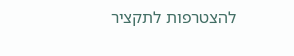להצטרפות לתקציר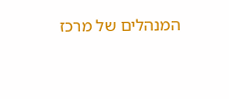המנהלים של מרכז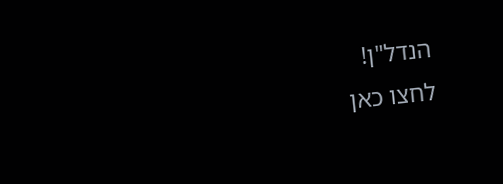הנדל"ן!
לחצו כאן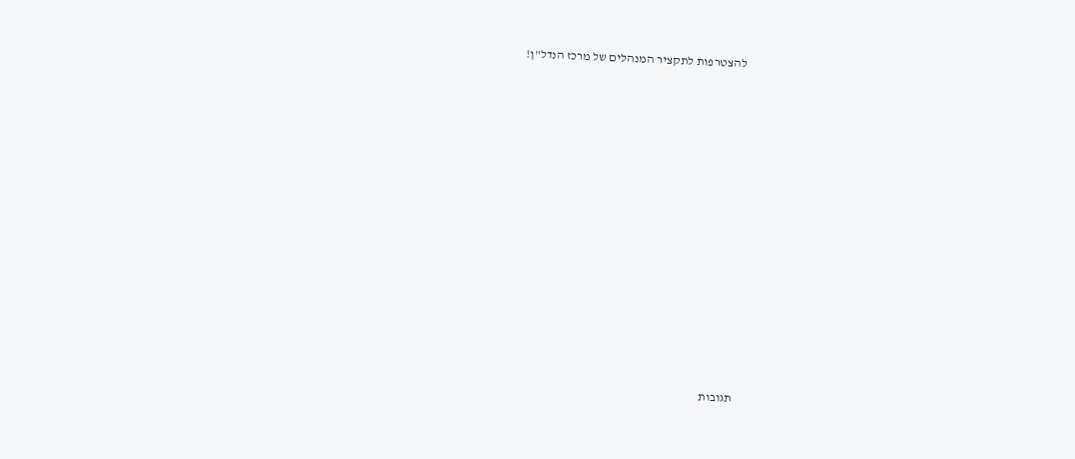להצטרפות לתקציר המנהלים של מרכז הנדל"ן!














תגובות